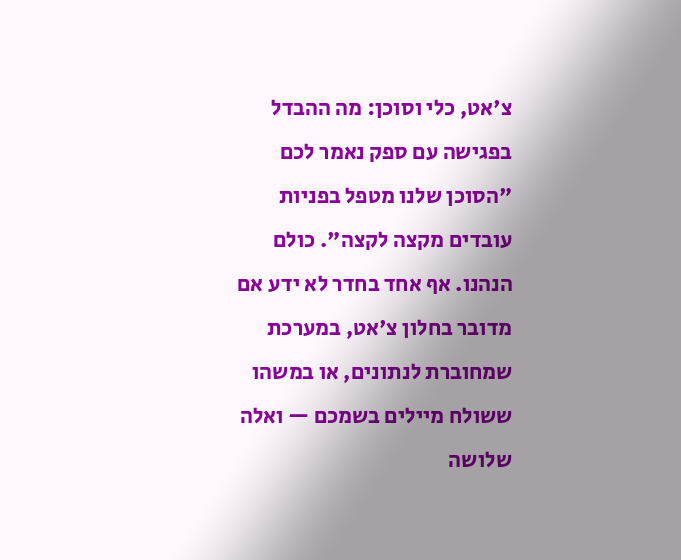צ'אט, כלי וסוכן: מה ההבדל
בפגישה עם ספק נאמר לכם "הסוכן שלנו מטפל בפניות עובדים מקצה לקצה". כולם הנהנו. אף אחד בחדר לא ידע אם מדובר בחלון צ'אט, במערכת שמחוברת לנתונים, או במשהו ששולח מיילים בשמכם — ואלה שלושה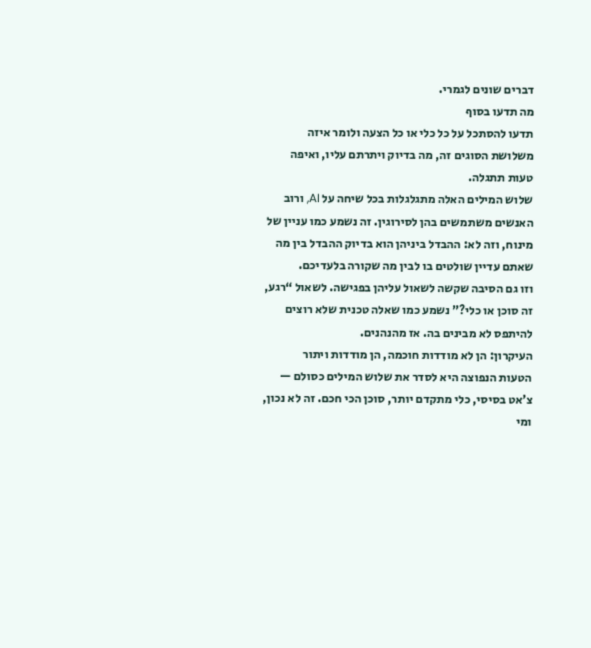דברים שונים לגמרי.
מה תדעו בסוף
תדעו להסתכל על כל כלי או כל הצעה ולומר איזה משלושת הסוגים זה, מה בדיוק ויתרתם עליו, ואיפה טעות תתגלה.
שלוש המילים האלה מתגלגלות בכל שיחה על AI, ורוב האנשים משתמשים בהן לסירוגין. זה נשמע כמו עניין של מינוח, וזה לא: ההבדל ביניהן הוא בדיוק ההבדל בין מה שאתם עדיין שולטים בו לבין מה שקורה בלעדיכם.
וזו גם הסיבה שקשה לשאול עליהן בפגישה. לשאול “רגע, זה סוכן או כלי?” נשמע כמו שאלה טכנית שלא רוצים להיתפס לא מבינים בה. אז מהנהנים.
העיקרון: הן לא מודדות חוכמה, הן מודדות ויתור
הטעות הנפוצה היא לסדר את שלוש המילים כסולם — צ’אט בסיסי, כלי מתקדם יותר, סוכן הכי חכם. זה לא נכון, ומי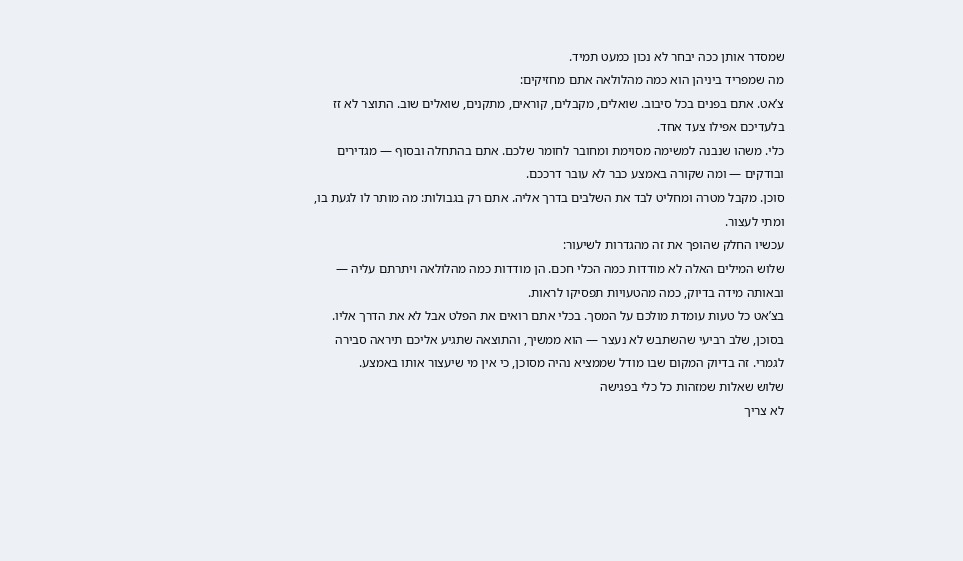שמסדר אותן ככה יבחר לא נכון כמעט תמיד.
מה שמפריד ביניהן הוא כמה מהלולאה אתם מחזיקים:
צ’אט. אתם בפנים בכל סיבוב. שואלים, מקבלים, קוראים, מתקנים, שואלים שוב. התוצר לא זז בלעדיכם אפילו צעד אחד.
כלי. משהו שנבנה למשימה מסוימת ומחובר לחומר שלכם. אתם בהתחלה ובסוף — מגדירים ובודקים — ומה שקורה באמצע כבר לא עובר דרככם.
סוכן. מקבל מטרה ומחליט לבד את השלבים בדרך אליה. אתם רק בגבולות: מה מותר לו לגעת בו, ומתי לעצור.
עכשיו החלק שהופך את זה מהגדרות לשיעור:
שלוש המילים האלה לא מודדות כמה הכלי חכם. הן מודדות כמה מהלולאה ויתרתם עליה — ובאותה מידה בדיוק, כמה מהטעויות תפסיקו לראות.
בצ’אט כל טעות עומדת מולכם על המסך. בכלי אתם רואים את הפלט אבל לא את הדרך אליו. בסוכן, שלב רביעי שהשתבש לא נעצר — הוא ממשיך, והתוצאה שתגיע אליכם תיראה סבירה לגמרי. זה בדיוק המקום שבו מודל שממציא נהיה מסוכן, כי אין מי שיעצור אותו באמצע.
שלוש שאלות שמזהות כל כלי בפגישה
לא צריך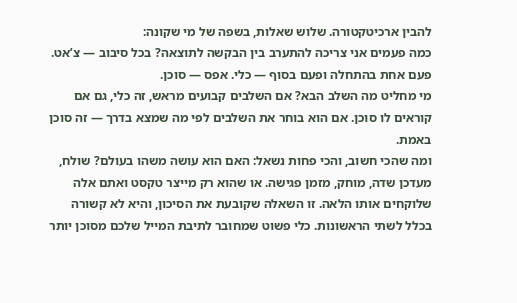להבין ארכיטקטורה. שלוש שאלות, בשפה של מי שקונה:
כמה פעמים אני צריכה להתערב בין הבקשה לתוצאה? בכל סיבוב — צ’אט. פעם אחת בהתחלה ופעם בסוף — כלי. אפס — סוכן.
מי מחליט מה השלב הבא? אם השלבים קבועים מראש, זה כלי, גם אם קוראים לו סוכן. אם הוא בוחר את השלבים לפי מה שמצא בדרך — זה סוכן באמת.
ומה שהכי חשוב, והכי פחות נשאל: האם הוא עושה משהו בעולם? שולח, מעדכן שדה, מוחק, מזמן פגישה. או שהוא רק מייצר טקסט ואתם אלה שלוקחים אותו הלאה. זו השאלה שקובעת את הסיכון, והיא לא קשורה בכלל לשתי הראשונות. כלי פשוט שמחובר לתיבת המייל שלכם מסוכן יותר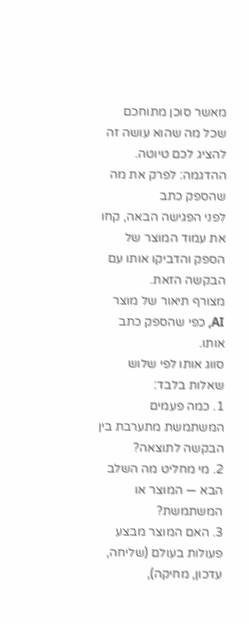מאשר סוכן מתוחכם שכל מה שהוא עושה זה להציג לכם טיוטה.
ההדגמה: לפרק את מה שהספק כתב
לפני הפגישה הבאה, קחו את עמוד המוצר של הספק והדביקו אותו עם הבקשה הזאת.
מצורף תיאור של מוצר AI, כפי שהספק כתב אותו.
סווג אותו לפי שלוש שאלות בלבד:
1. כמה פעמים המשתמשת מתערבת בין הבקשה לתוצאה?
2. מי מחליט מה השלב הבא — המוצר או המשתמשת?
3. האם המוצר מבצע פעולות בעולם (שליחה, עדכון, מחיקה),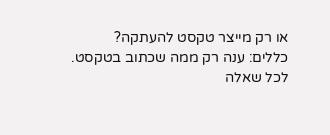או רק מייצר טקסט להעתקה?
כללים: ענה רק ממה שכתוב בטקסט.
לכל שאלה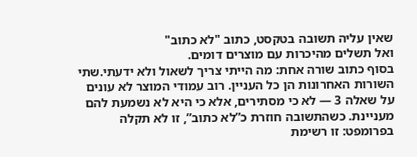שאין עליה תשובה בטקסט, כתוב "לא כתוב"
ואל תשלים מהיכרות עם מוצרים דומים.
בסוף כתוב שורה אחת: מה הייתי צריך לשאול ולא ידעתי.שתי השורות האחרונות הן כל העניין. רוב עמודי המוצר לא עונים על שאלה 3 — לא כי מסתירים, אלא כי היא לא נשמעת להם מעניינת. כשהתשובה חוזרת כ”לא כתוב”, זו לא תקלה בפרומפט: זו רשימת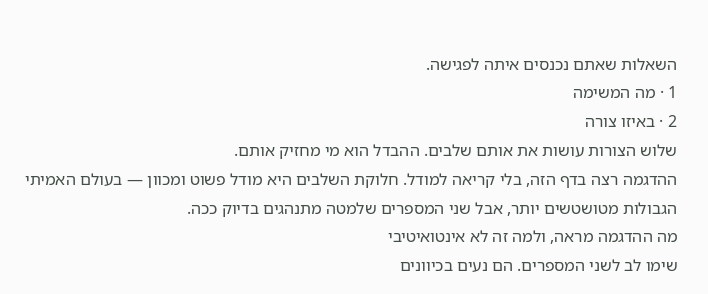השאלות שאתם נכנסים איתה לפגישה.
1 · מה המשימה
2 · באיזו צורה
שלוש הצורות עושות את אותם שלבים. ההבדל הוא מי מחזיק אותם.
ההדגמה רצה בדף הזה, בלי קריאה למודל. חלוקת השלבים היא מודל פשוט ומכוון — בעולם האמיתי הגבולות מטושטשים יותר, אבל שני המספרים שלמטה מתנהגים בדיוק ככה.
מה ההדגמה מראה, ולמה זה לא אינטואיטיבי
שימו לב לשני המספרים. הם נעים בכיוונים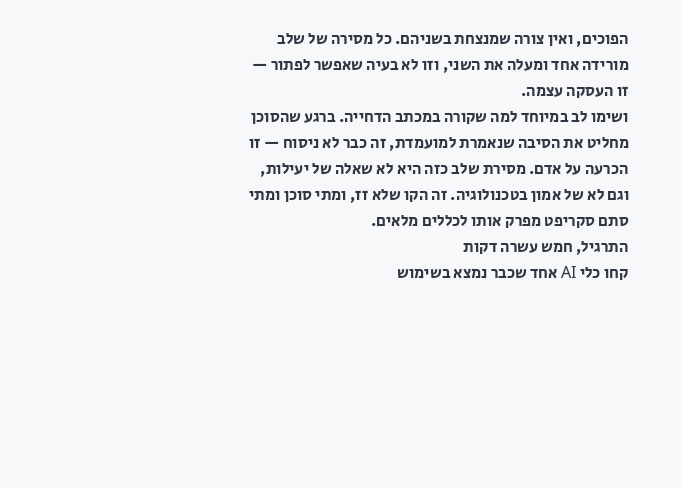הפוכים, ואין צורה שמנצחת בשניהם. כל מסירה של שלב מורידה אחד ומעלה את השני, וזו לא בעיה שאפשר לפתור — זו העסקה עצמה.
ושימו לב במיוחד למה שקורה במכתב הדחייה. ברגע שהסוכן מחליט את הסיבה שנאמרת למועמדת, זה כבר לא ניסוח — זו הכרעה על אדם. מסירת שלב כזה היא לא שאלה של יעילות, וגם לא של אמון בטכנולוגיה. זה הקו שלא זז, ומתי סוכן ומתי סתם סקריפט מפרק אותו לכללים מלאים.
התרגיל, חמש עשרה דקות
קחו כלי AI אחד שכבר נמצא בשימוש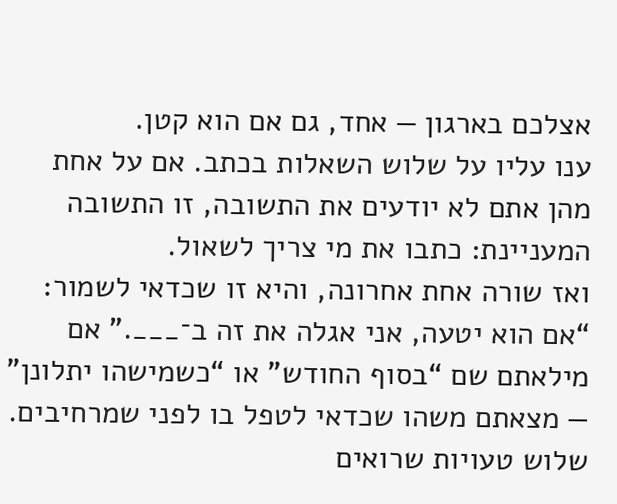אצלכם בארגון — אחד, גם אם הוא קטן.
ענו עליו על שלוש השאלות בכתב. אם על אחת מהן אתם לא יודעים את התשובה, זו התשובה המעניינת: כתבו את מי צריך לשאול.
ואז שורה אחת אחרונה, והיא זו שכדאי לשמור: “אם הוא יטעה, אני אגלה את זה ב־___.” אם מילאתם שם “בסוף החודש” או “כשמישהו יתלונן” — מצאתם משהו שכדאי לטפל בו לפני שמרחיבים.
שלוש טעויות שרואים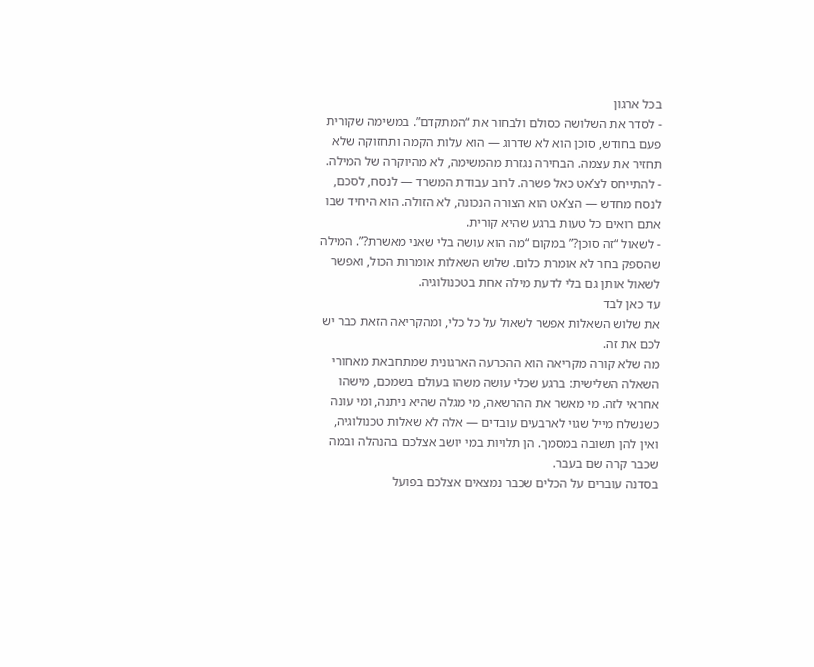בכל ארגון
- לסדר את השלושה כסולם ולבחור את “המתקדם”. במשימה שקורית פעם בחודש, סוכן הוא לא שדרוג — הוא עלות הקמה ותחזוקה שלא תחזיר את עצמה. הבחירה נגזרת מהמשימה, לא מהיוקרה של המילה.
- להתייחס לצ’אט כאל פשרה. לרוב עבודת המשרד — לנסח, לסכם, לנסח מחדש — הצ’אט הוא הצורה הנכונה, לא הזולה. הוא היחיד שבו אתם רואים כל טעות ברגע שהיא קורית.
- לשאול “זה סוכן?” במקום “מה הוא עושה בלי שאני מאשרת?”. המילה שהספק בחר לא אומרת כלום. שלוש השאלות אומרות הכול, ואפשר לשאול אותן גם בלי לדעת מילה אחת בטכנולוגיה.
עד כאן לבד
את שלוש השאלות אפשר לשאול על כל כלי, ומהקריאה הזאת כבר יש לכם את זה.
מה שלא קורה מקריאה הוא ההכרעה הארגונית שמתחבאת מאחורי השאלה השלישית: ברגע שכלי עושה משהו בעולם בשמכם, מישהו אחראי לזה. מי מאשר את ההרשאה, מי מגלה שהיא ניתנה, ומי עונה כשנשלח מייל שגוי לארבעים עובדים — אלה לא שאלות טכנולוגיה, ואין להן תשובה במסמך. הן תלויות במי יושב אצלכם בהנהלה ובמה שכבר קרה שם בעבר.
בסדנה עוברים על הכלים שכבר נמצאים אצלכם בפועל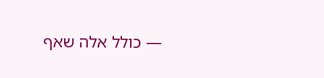— כולל אלה שאף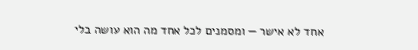אחד לא אישר — ומסמנים לכל אחד מה הוא עושה בלי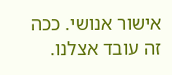אישור אנושי. ככה זה עובד אצלנו.